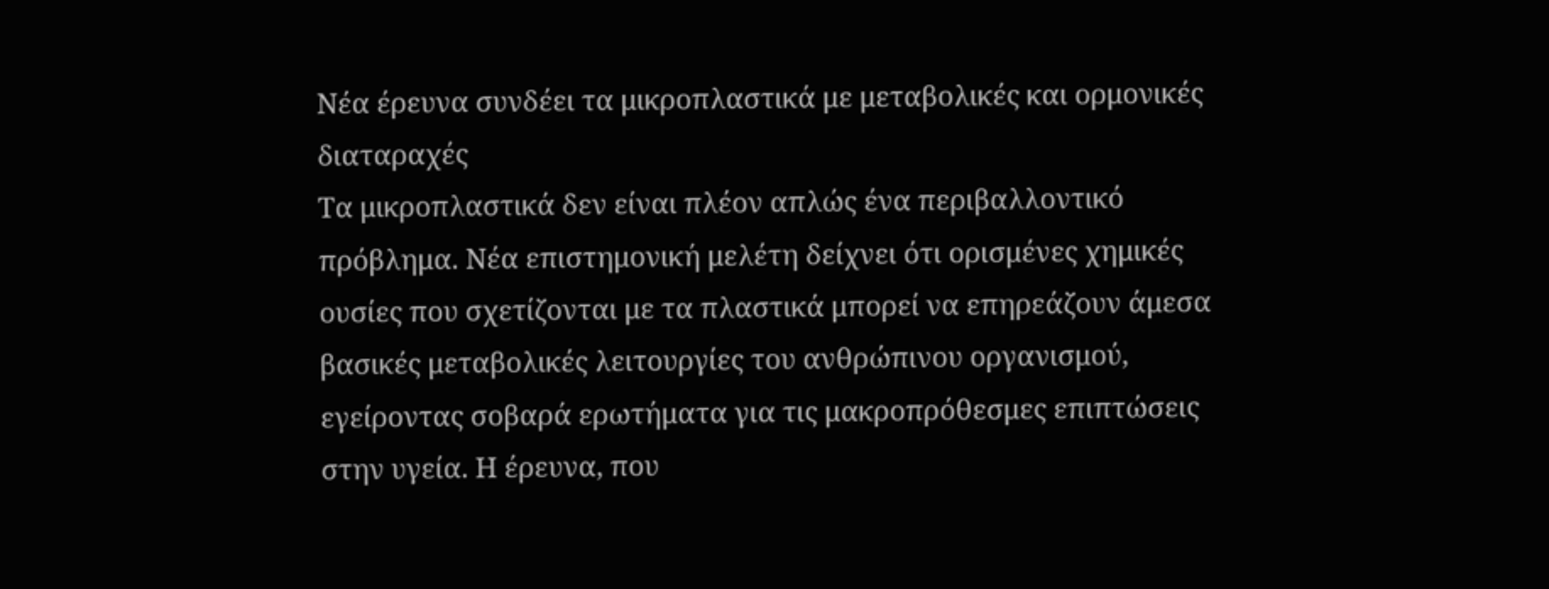Νέα έρευνα συνδέει τα μικροπλαστικά με μεταβολικές και ορμονικές διαταραχές
Τα μικροπλαστικά δεν είναι πλέον απλώς ένα περιβαλλοντικό πρόβλημα. Νέα επιστημονική μελέτη δείχνει ότι ορισμένες χημικές ουσίες που σχετίζονται με τα πλαστικά μπορεί να επηρεάζουν άμεσα βασικές μεταβολικές λειτουργίες του ανθρώπινου οργανισμού, εγείροντας σοβαρά ερωτήματα για τις μακροπρόθεσμες επιπτώσεις στην υγεία. Η έρευνα, που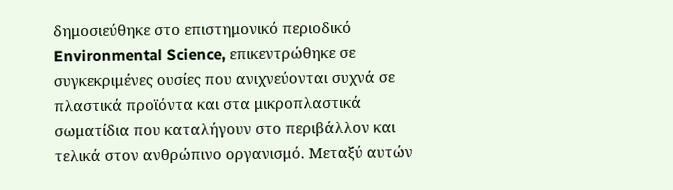δημοσιεύθηκε στο επιστημονικό περιοδικό Environmental Science, επικεντρώθηκε σε συγκεκριμένες ουσίες που ανιχνεύονται συχνά σε πλαστικά προϊόντα και στα μικροπλαστικά σωματίδια που καταλήγουν στο περιβάλλον και τελικά στον ανθρώπινο οργανισμό. Μεταξύ αυτών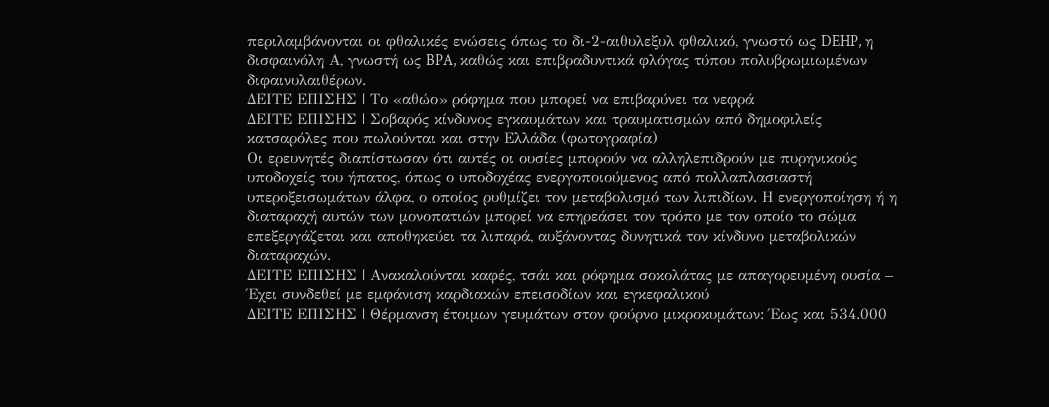περιλαμβάνονται οι φθαλικές ενώσεις όπως το δι-2-αιθυλεξυλ φθαλικό, γνωστό ως DEHP, η δισφαινόλη Α, γνωστή ως BPA, καθώς και επιβραδυντικά φλόγας τύπου πολυβρωμιωμένων διφαινυλαιθέρων.
ΔΕΙΤΕ ΕΠΙΣΗΣ | Το «αθώο» ρόφημα που μπορεί να επιβαρύνει τα νεφρά
ΔΕΙΤΕ ΕΠΙΣΗΣ | Σοβαρός κίνδυνος εγκαυμάτων και τραυματισμών από δημοφιλείς κατσαρόλες που πωλούνται και στην Ελλάδα (φωτογραφία)
Οι ερευνητές διαπίστωσαν ότι αυτές οι ουσίες μπορούν να αλληλεπιδρούν με πυρηνικούς υποδοχείς του ήπατος, όπως ο υποδοχέας ενεργοποιούμενος από πολλαπλασιαστή υπεροξεισωμάτων άλφα, ο οποίος ρυθμίζει τον μεταβολισμό των λιπιδίων. Η ενεργοποίηση ή η διαταραχή αυτών των μονοπατιών μπορεί να επηρεάσει τον τρόπο με τον οποίο το σώμα επεξεργάζεται και αποθηκεύει τα λιπαρά, αυξάνοντας δυνητικά τον κίνδυνο μεταβολικών διαταραχών.
ΔΕΙΤΕ ΕΠΙΣΗΣ | Ανακαλούνται καφές, τσάι και ρόφημα σοκολάτας με απαγορευμένη ουσία – Έχει συνδεθεί με εμφάνιση καρδιακών επεισοδίων και εγκεφαλικού
ΔΕΙΤΕ ΕΠΙΣΗΣ | Θέρμανση έτοιμων γευμάτων στον φούρνο μικροκυμάτων: Έως και 534.000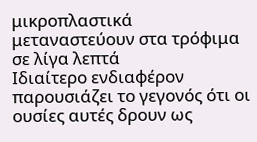μικροπλαστικά μεταναστεύουν στα τρόφιμα σε λίγα λεπτά
Ιδιαίτερο ενδιαφέρον παρουσιάζει το γεγονός ότι οι ουσίες αυτές δρουν ως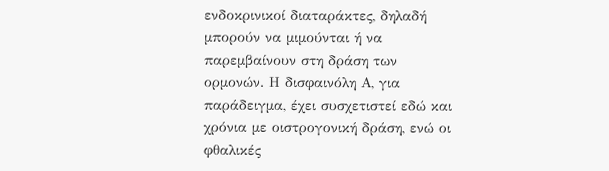ενδοκρινικοί διαταράκτες, δηλαδή μπορούν να μιμούνται ή να παρεμβαίνουν στη δράση των ορμονών. Η δισφαινόλη Α, για παράδειγμα, έχει συσχετιστεί εδώ και χρόνια με οιστρογονική δράση, ενώ οι φθαλικές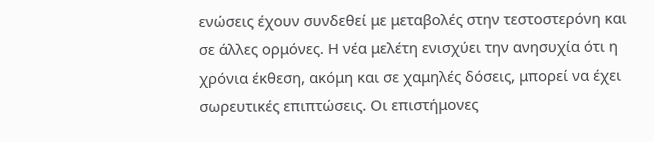ενώσεις έχουν συνδεθεί με μεταβολές στην τεστοστερόνη και σε άλλες ορμόνες. Η νέα μελέτη ενισχύει την ανησυχία ότι η χρόνια έκθεση, ακόμη και σε χαμηλές δόσεις, μπορεί να έχει σωρευτικές επιπτώσεις. Οι επιστήμονες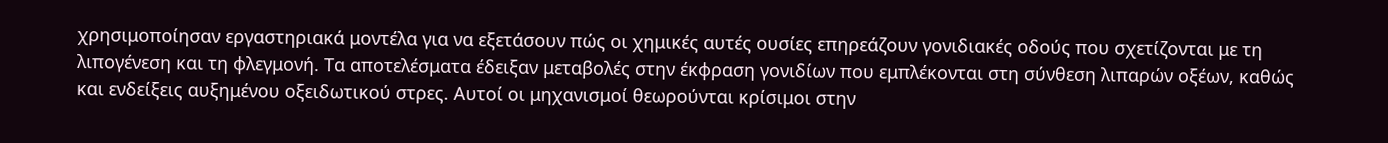χρησιμοποίησαν εργαστηριακά μοντέλα για να εξετάσουν πώς οι χημικές αυτές ουσίες επηρεάζουν γονιδιακές οδούς που σχετίζονται με τη λιπογένεση και τη φλεγμονή. Τα αποτελέσματα έδειξαν μεταβολές στην έκφραση γονιδίων που εμπλέκονται στη σύνθεση λιπαρών οξέων, καθώς και ενδείξεις αυξημένου οξειδωτικού στρες. Αυτοί οι μηχανισμοί θεωρούνται κρίσιμοι στην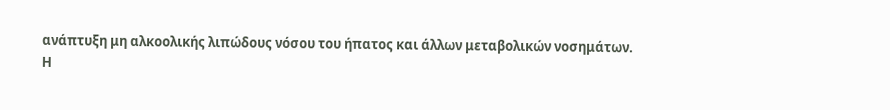ανάπτυξη μη αλκοολικής λιπώδους νόσου του ήπατος και άλλων μεταβολικών νοσημάτων.
Η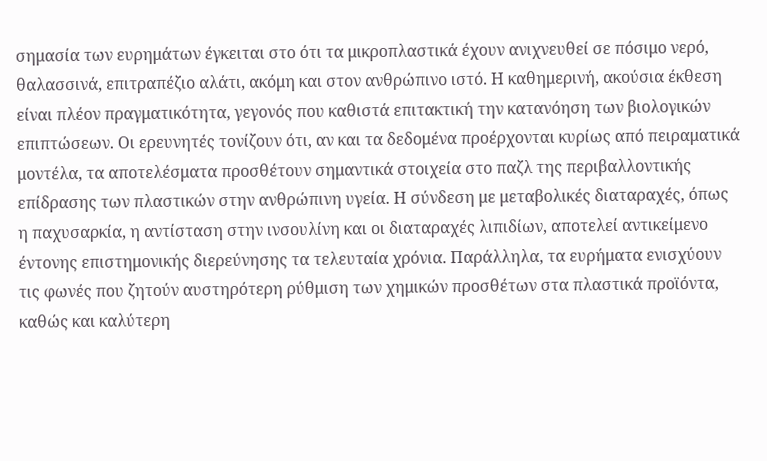σημασία των ευρημάτων έγκειται στο ότι τα μικροπλαστικά έχουν ανιχνευθεί σε πόσιμο νερό, θαλασσινά, επιτραπέζιο αλάτι, ακόμη και στον ανθρώπινο ιστό. Η καθημερινή, ακούσια έκθεση είναι πλέον πραγματικότητα, γεγονός που καθιστά επιτακτική την κατανόηση των βιολογικών επιπτώσεων. Οι ερευνητές τονίζουν ότι, αν και τα δεδομένα προέρχονται κυρίως από πειραματικά μοντέλα, τα αποτελέσματα προσθέτουν σημαντικά στοιχεία στο παζλ της περιβαλλοντικής επίδρασης των πλαστικών στην ανθρώπινη υγεία. Η σύνδεση με μεταβολικές διαταραχές, όπως η παχυσαρκία, η αντίσταση στην ινσουλίνη και οι διαταραχές λιπιδίων, αποτελεί αντικείμενο έντονης επιστημονικής διερεύνησης τα τελευταία χρόνια. Παράλληλα, τα ευρήματα ενισχύουν τις φωνές που ζητούν αυστηρότερη ρύθμιση των χημικών προσθέτων στα πλαστικά προϊόντα, καθώς και καλύτερη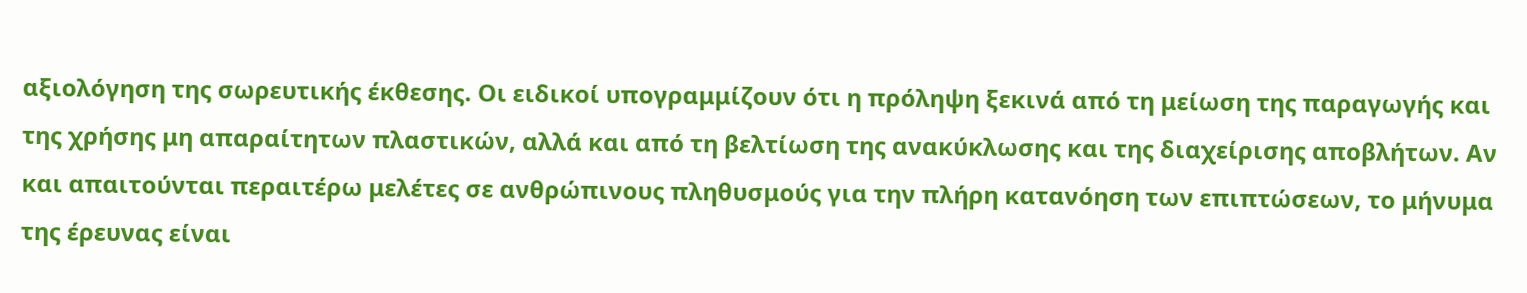αξιολόγηση της σωρευτικής έκθεσης. Οι ειδικοί υπογραμμίζουν ότι η πρόληψη ξεκινά από τη μείωση της παραγωγής και της χρήσης μη απαραίτητων πλαστικών, αλλά και από τη βελτίωση της ανακύκλωσης και της διαχείρισης αποβλήτων. Αν και απαιτούνται περαιτέρω μελέτες σε ανθρώπινους πληθυσμούς για την πλήρη κατανόηση των επιπτώσεων, το μήνυμα της έρευνας είναι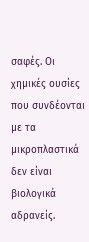σαφές. Οι χημικές ουσίες που συνδέονται με τα μικροπλαστικά δεν είναι βιολογικά αδρανείς.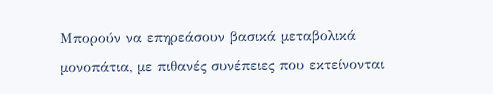Μπορούν να επηρεάσουν βασικά μεταβολικά μονοπάτια, με πιθανές συνέπειες που εκτείνονται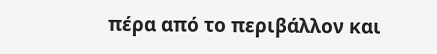πέρα από το περιβάλλον και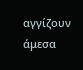αγγίζουν άμεσα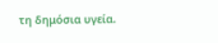τη δημόσια υγεία.